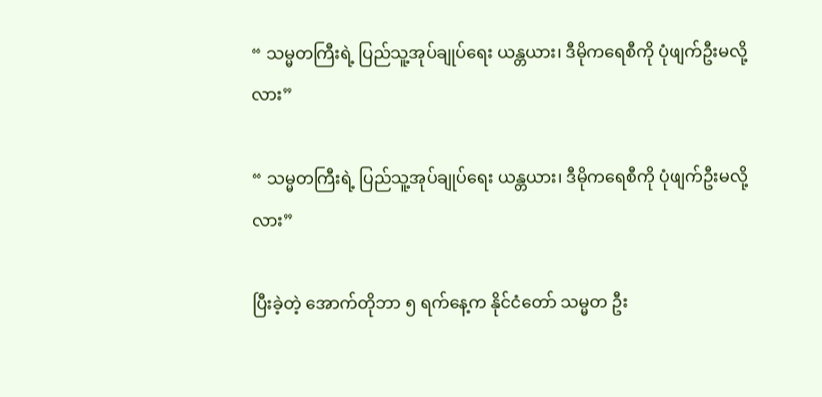“ သမ္မတကြီးရဲ့ ပြည်သူ့အုပ်ချုပ်ရေး ယန္တယား၊ ဒီမိုကရေစီကို ပုံဖျက်ဦးမလို့လား”

“ သမ္မတကြီးရဲ့ ပြည်သူ့အုပ်ချုပ်ရေး ယန္တယား၊ ဒီမိုကရေစီကို ပုံဖျက်ဦးမလို့လား”

ပြီးခဲ့တဲ့ အောက်တိုဘာ ၅ ရက်နေ့က နိုင်ငံတော် သမ္မတ ဦး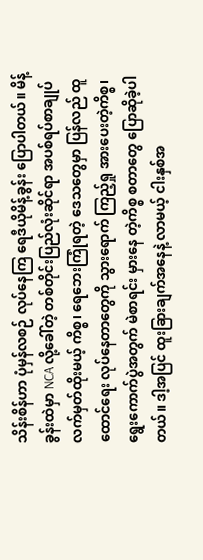သိန်းစိန်ဟာ ပုံမှန်လစဉ် လုပ်နေကြ ရေဒီယိုမိန့်ခွန်း ပြောပါတယ်။ မိန့်ခွန်းထဲမှာ NCA လို့ခေါ်တဲ့ တစ်တိုင်းပြည်လုံးဆိုင်ရာ အပစ်ရပ်စာချုပ် လက်မှတ်ထိုးမယ့် ကိစ္စ၊ ရေဘေးကြုံရတဲ့ ဒေသတွေမှာ ပြန်လည် ထူထောင်ရေး လုပ်နေတာတွေကို သွားရောက် ကြည့်ရှု အားပေးတဲ့ကိစ္စ၊ ရွေးကောက်ပွဲအတွက် မဲစာရင်း မှားနေ တဲ့ကိစ္စ စတာတွေ ပြောဆိုခဲ့ပါတယ်။ ဒါ့အပြင် ထူးခြားချက်အနေနဲ့ လာမယ့် ငါးနှစ်အ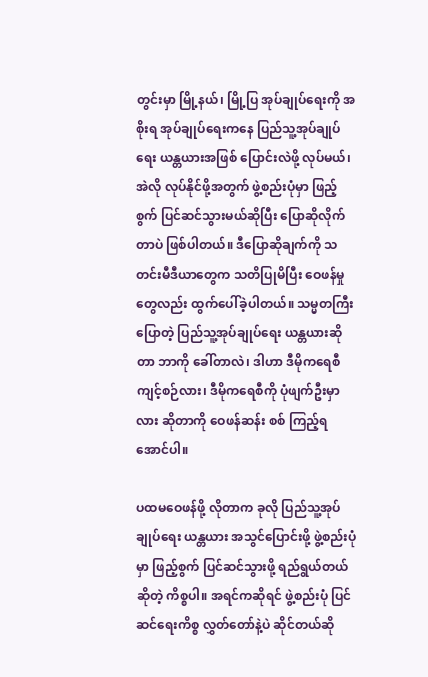တွင်းမှာ မြို့နယ်၊ မြို့ပြ အုပ်ချုပ်ရေးကို အစိုးရ အုပ်ချုပ်ရေးကနေ ပြည်သူ့အုပ်ချုပ်ရေး ယန္တယားအဖြစ် ပြောင်းလဲဖို့ လုပ်မယ်၊ အဲလို လုပ်နိုင်ဖို့အတွက် ဖွဲ့စည်းပုံမှာ ဖြည့်စွက် ပြင်ဆင်သွားမယ်ဆိုပြီး ပြောဆိုလိုက်တာပဲ ဖြစ်ပါတယ်။ ဒီပြောဆိုချက်ကို သတင်းမီဒီယာတွေက သတိပြုမိပြီး ဝေဖန်မှု တွေလည်း ထွက်ပေါ်ခဲ့ပါတယ်။ သမ္မတကြီးပြောတဲ့ ပြည်သူ့အုပ်ချုပ်ရေး ယန္တယားဆိုတာ ဘာကို ခေါ်တာလဲ၊ ဒါဟာ ဒီမိုကရေစီ ကျင့်စဉ်လား၊ ဒီမိုကရေစီကို ပုံဖျက်ဦးမှာလား ဆိုတာကို ဝေဖန်ဆန်း စစ် ကြည့်ရအောင်ပါ။

ပထမဝေဖန်ဖို့ လိုတာက ခုလို ပြည်သူ့အုပ်ချုပ်ရေး ယန္တယား အသွင်ပြောင်းဖို့ ဖွဲ့စည်းပုံမှာ ဖြည့်စွက် ပြင်ဆင်သွားဖို့ ရည်ရွယ်တယ်ဆိုတဲ့ ကိစ္စပါ။ အရင်ကဆိုရင် ဖွဲ့စည်းပုံ ပြင်ဆင်ရေးကိစ္စ လွှတ်တော်နဲ့ပဲ ဆိုင်တယ်ဆို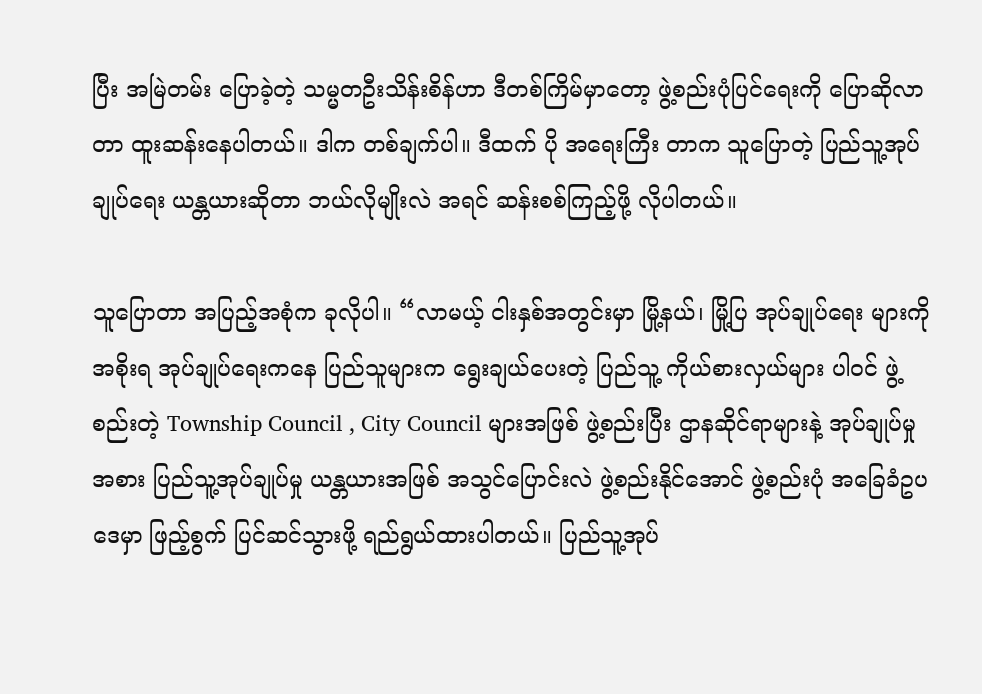ပြီး အမြဲတမ်း ပြောခဲ့တဲ့ သမ္မတဦးသိန်းစိန်ဟာ ဒီတစ်ကြိမ်မှာတော့ ဖွဲ့စည်းပုံပြင်ရေးကို ပြောဆိုလာတာ ထူးဆန်းနေပါတယ်။ ဒါက တစ်ချက်ပါ။ ဒီထက် ပို အရေးကြီး တာက သူပြောတဲ့ ပြည်သူ့အုပ်ချုပ်ရေး ယန္တယားဆိုတာ ဘယ်လိုမျိုးလဲ အရင် ဆန်းစစ်ကြည့်ဖို့ လိုပါတယ်။

သူပြောတာ အပြည့်အစုံက ခုလိုပါ။ “လာမယ့် ငါးနှစ်အတွင်းမှာ မြို့နယ်၊ မြို့ပြ အုပ်ချုပ်ရေး များကို အစိုးရ အုပ်ချုပ်ရေးကနေ ပြည်သူများက ရွေးချယ်ပေးတဲ့ ပြည်သူ့ ကိုယ်စားလှယ်များ ပါဝင် ဖွဲ့စည်းတဲ့ Township Council , City Council များအဖြစ် ဖွဲ့စည်းပြီး ဌာနဆိုင်ရာများနဲ့ အုပ်ချုပ်မှု အစား ပြည်သူ့အုပ်ချုပ်မှု ယန္တယားအဖြစ် အသွင်ပြောင်းလဲ ဖွဲ့စည်းနိုင်အောင် ဖွဲ့စည်းပုံ အခြေခံဥပ ဒေမှာ ဖြည့်စွက် ပြင်ဆင်သွားဖို့ ရည်ရွယ်ထားပါတယ်။ ပြည်သူ့အုပ်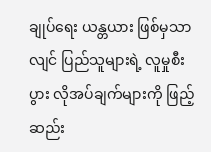ချုပ်ရေး ယန္တယား ဖြစ်မှသာ လျင် ပြည်သူများရဲ့ လူမှုစီးပွား လိုအပ်ချက်များကို ဖြည့်ဆည်း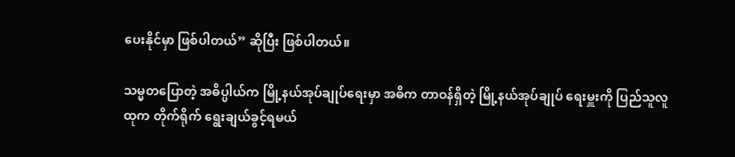ပေးနိုင်မှာ ဖြစ်ပါတယ်” ဆိုပြီး ဖြစ်ပါတယ်။

သမ္မတပြောတဲ့ အဓိပ္ပါယ်က မြို့နယ်အုပ်ချုပ်ရေးမှာ အဓိက တာဝန်ရှိတဲ့ မြို့နယ်အုပ်ချုပ် ရေးမှူးကို ပြည်သူလူထုက တိုက်ရိုက် ရွေးချယ်ခွင့်ရမယ်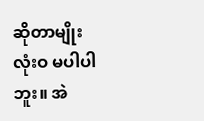ဆိုတာမျိုး လုံးဝ မပါပါဘူး။ အဲ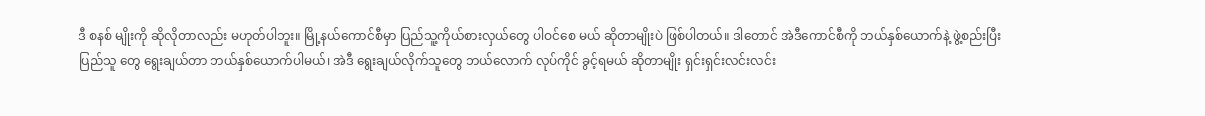ဒီ စနစ် မျိုးကို ဆိုလိုတာလည်း မဟုတ်ပါဘူး။ မြို့နယ်ကောင်စီမှာ ပြည်သူ့ကိုယ်စားလှယ်တွေ ပါဝင်စေ မယ် ဆိုတာမျိုးပဲ ဖြစ်ပါတယ်။ ဒါတောင် အဲဒီကောင်စီကို ဘယ်နှစ်ယောက်နဲ့ ဖွဲ့စည်းပြီး ပြည်သူ တွေ ရွေးချယ်တာ ဘယ်နှစ်ယောက်ပါမယ်၊ အဲဒီ ရွေးချယ်လိုက်သူတွေ ဘယ်လောက် လုပ်ကိုင် ခွင့်ရမယ် ဆိုတာမျိုး ရှင်းရှင်းလင်းလင်း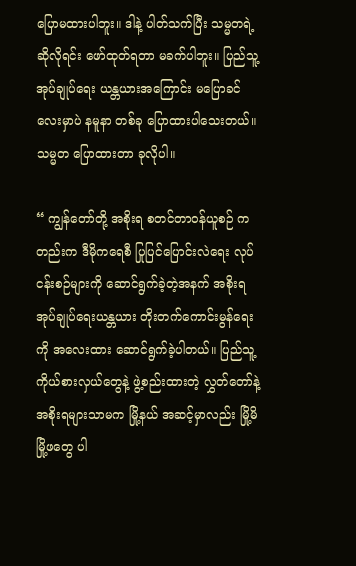ပြောမထားပါဘူး။ ဒါနဲ့ ပါတ်သက်ပြီး သမ္မတရဲ့ ဆိုလိုရင်း ဖော်ထုတ်ရတာ မခက်ပါဘူး။ ပြည်သူ့အုပ်ချုပ်ရေး ယန္တယားအကြောင်း မပြောခင်လေးမှာပဲ နမူနာ တစ်ခု ပြောထားပါသေးတယ်။ သမ္မတ ပြောထားတာ ခုလိုပါ။

“ ကျွန်တော်တို့ အစိုးရ စတင်တာဝန်ယူစဉ် ကတည်းက ဒီမိုကရေစီ ပြုပြင်ပြောင်းလဲရေး လုပ်ငန်းစဉ်များကို ဆောင်ရွက်ခဲ့တဲ့အနက် အစိုးရ အုပ်ချုပ်ရေးယန္တယား တိုးတက်ကောင်းမွန်ရေး ကို အလေးထား ဆောင်ရွက်ခဲ့ပါတယ်။ ပြည်သူ့ ကိုယ်စားလှယ်တွေနဲ့ ဖွဲ့စည်းထားတဲ့ လွှတ်တော်နဲ့ အစိုးရများသာမက မြို့နယ် အဆင့်မှာလည်း မြို့မိ မြို့ဖတွေ ပါ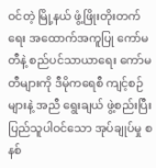ဝင်တဲ့ မြို့နယ် ဖွံ့ဖြိုးတိုးတက်ရေး အထောက်အကူပြု ကော်မတီနဲ့ စည်ပင်သာယာရေး ကော်မတီများကို ဒီမိုကရေစီ ကျင့်စဉ်များနဲ့ အညီ ရွေးချယ် ဖွဲ့စည်းပြီး ပြည်သူပါဝင်သော အုပ်ချုပ်မှု စနစ်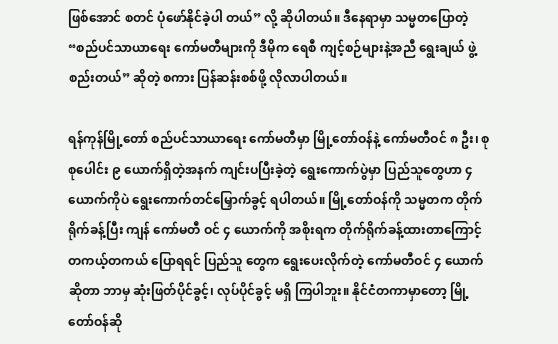ဖြစ်အောင် စတင် ပုံဖော်နိုင်ခဲ့ပါ တယ်” လို့ ဆိုပါတယ်။ ဒီနေရာမှာ သမ္မတပြောတဲ့ “စည်ပင်သာယာရေး ကော်မတီများကို ဒီမိုက ရေစီ ကျင့်စဉ်များနဲ့အညီ ရွေးချယ် ဖွဲ့စည်းတယ်” ဆိုတဲ့ စကား ပြန်ဆန်းစစ်ဖို့ လိုလာပါတယ်။

ရန်ကုန်မြို့တော် စည်ပင်သာယာရေး ကော်မတီမှာ မြို့တော်ဝန်နဲ့ ကော်မတီဝင် ၈ ဦး၊ စုစုပေါင်း ၉ ယောက်ရှိတဲ့အနက် ကျင်းပပြီးခဲ့တဲ့ ရွေးကောက်ပွဲမှာ ပြည်သူတွေဟာ ၄ ယောက်ကိုပဲ ရွေးကောက်တင်မြှောက်ခွင့် ရပါတယ်။ မြို့တော်ဝန်ကို သမ္မတက တိုက်ရိုက်ခန့်ပြီး ကျန် ကော်မတီ ဝင် ၄ ယောက်ကို အစိုးရက တိုက်ရိုက်ခန့်ထားတာကြောင့် တကယ့်တကယ် ပြောရရင် ပြည်သူ တွေက ရွေးပေးလိုက်တဲ့ ကော်မတီဝင် ၄ ယောက်ဆိုတာ ဘာမှ ဆုံးဖြတ်ပိုင်ခွင့်၊ လုပ်ပိုင်ခွင့် မရှိ ကြပါဘူး။ နိုင်ငံတကာမှာတော့ မြို့တော်ဝန်ဆို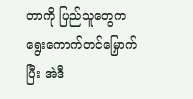တာကို ပြည်သူတွေက ရွေးကောက်တင်မြှောက်ပြီး အဲဒီ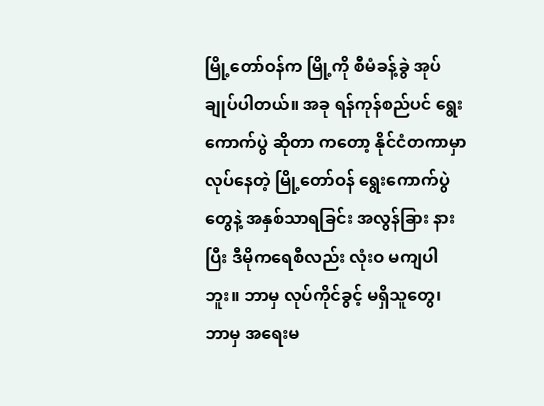မြို့တော်ဝန်က မြို့ကို စီမံခန့်ခွဲ အုပ်ချုပ်ပါတယ်။ အခု ရန်ကုန်စည်ပင် ရွေးကောက်ပွဲ ဆိုတာ ကတော့ နိုင်ငံတကာမှာ လုပ်နေတဲ့ မြို့တော်ဝန် ရွေးကောက်ပွဲတွေနဲ့ အနှစ်သာရခြင်း အလွန်ခြား နားပြီး ဒီမိုကရေစီလည်း လုံးဝ မကျပါဘူး။ ဘာမှ လုပ်ကိုင်ခွင့် မရှိသူတွေ၊ ဘာမှ အရေးမ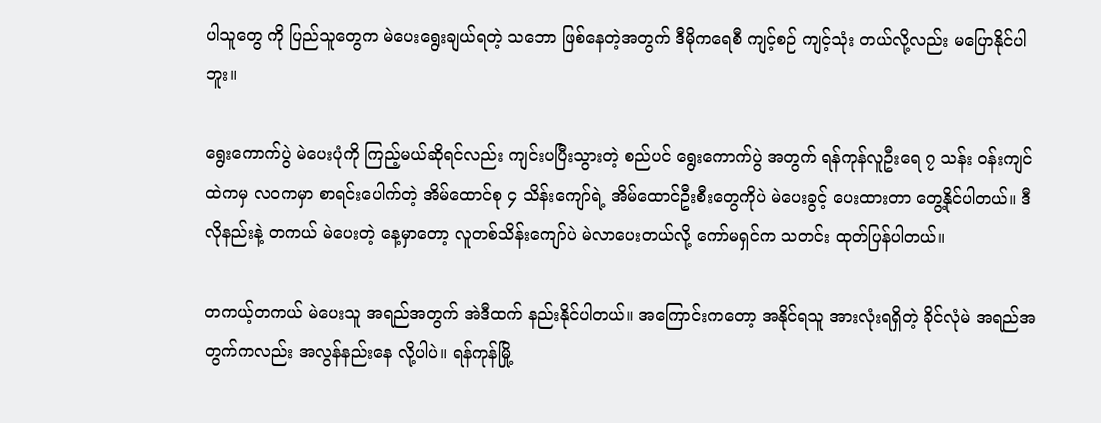ပါသူတွေ ကို ပြည်သူတွေက မဲပေးရွေးချယ်ရတဲ့ သဘော ဖြစ်နေတဲ့အတွက် ဒီမိုကရေစီ ကျင့်စဉ် ကျင့်သုံး တယ်လို့လည်း မပြောနိုင်ပါဘူး။

ရွေးကောက်ပွဲ မဲပေးပုံကို ကြည့်မယ်ဆိုရင်လည်း ကျင်းပပြီးသွားတဲ့ စည်ပင် ရွေးကောက်ပွဲ အတွက် ရန်ကုန်လူဦးရေ ၇ သန်း ဝန်းကျင်ထဲကမှ လဝကမှာ စာရင်းပေါက်တဲ့ အိမ်ထောင်စု ၄ သိန်းကျော်ရဲ့ အိမ်ထောင်ဦးစီးတွေကိုပဲ မဲပေးခွင့် ပေးထားတာ တွေ့နိုင်ပါတယ်။ ဒီလိုနည်းနဲ့ တကယ် မဲပေးတဲ့ နေ့မှာတော့ လူတစ်သိန်းကျော်ပဲ မဲလာပေးတယ်လို့ ကော်မရှင်က သတင်း ထုတ်ပြန်ပါတယ်။

တကယ့်တကယ် မဲပေးသူ အရည်အတွက် အဲဒီထက် နည်းနိုင်ပါတယ်။ အကြောင်းကတော့ အနိုင်ရသူ အားလုံးရရှိတဲ့ ခိုင်လုံမဲ အရည်အတွက်ကလည်း အလွန်နည်းနေ လို့ပါပဲ။ ရန်ကုန်မြို့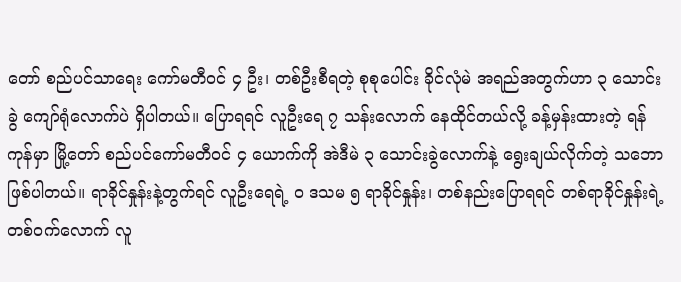တော် စည်ပင်သာရေး ကော်မတီဝင် ၄ ဦး၊ တစ်ဦးစီရတဲ့ စုစုပေါင်း ခိုင်လုံမဲ အရည်အတွက်ဟာ ၃ သောင်းခွဲ ကျော်ရုံလောက်ပဲ ရှိပါတယ်။ ပြောရရင် လူဦးရေ ၇ သန်းလောက် နေထိုင်တယ်လို့ ခန့်မှန်းထားတဲ့ ရန်ကုန်မှာ မြို့တော် စည်ပင်ကော်မတီဝင် ၄ ယောက်ကို အဲဒီမဲ ၃ သောင်းခွဲလောက်နဲ့ ရွေးချယ်လိုက်တဲ့ သဘော ဖြစ်ပါတယ်။ ရာခိုင်နှုန်းနဲ့တွက်ရင် လူဦးရေရဲ့ ၀ ဒသမ ၅ ရာခိုင်နှုန်း၊ တစ်နည်းပြောရရင် တစ်ရာခိုင်နှုန်းရဲ့ တစ်ဝက်လောက် လူ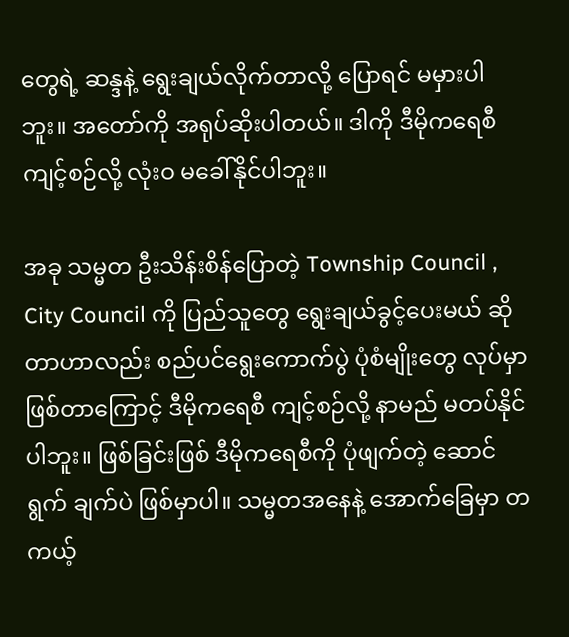တွေရဲ့ ဆန္ဒနဲ့ ရွေးချယ်လိုက်တာလို့ ပြောရင် မမှားပါဘူး။ အတော်ကို အရုပ်ဆိုးပါတယ်။ ဒါကို ဒီမိုကရေစီ ကျင့်စဉ်လို့ လုံးဝ မခေါ်နိုင်ပါဘူး။

အခု သမ္မတ ဦးသိန်းစိန်ပြောတဲ့ Township Council , City Council ကို ပြည်သူတွေ ရွေးချယ်ခွင့်ပေးမယ် ဆိုတာဟာလည်း စည်ပင်ရွေးကောက်ပွဲ ပုံစံမျိုးတွေ လုပ်မှာ ဖြစ်တာကြောင့် ဒီမိုကရေစီ ကျင့်စဉ်လို့ နာမည် မတပ်နိုင်ပါဘူး။ ဖြစ်ခြင်းဖြစ် ဒီမိုကရေစီကို ပုံဖျက်တဲ့ ဆောင်ရွက် ချက်ပဲ ဖြစ်မှာပါ။ သမ္မတအနေနဲ့ အောက်ခြေမှာ တကယ့်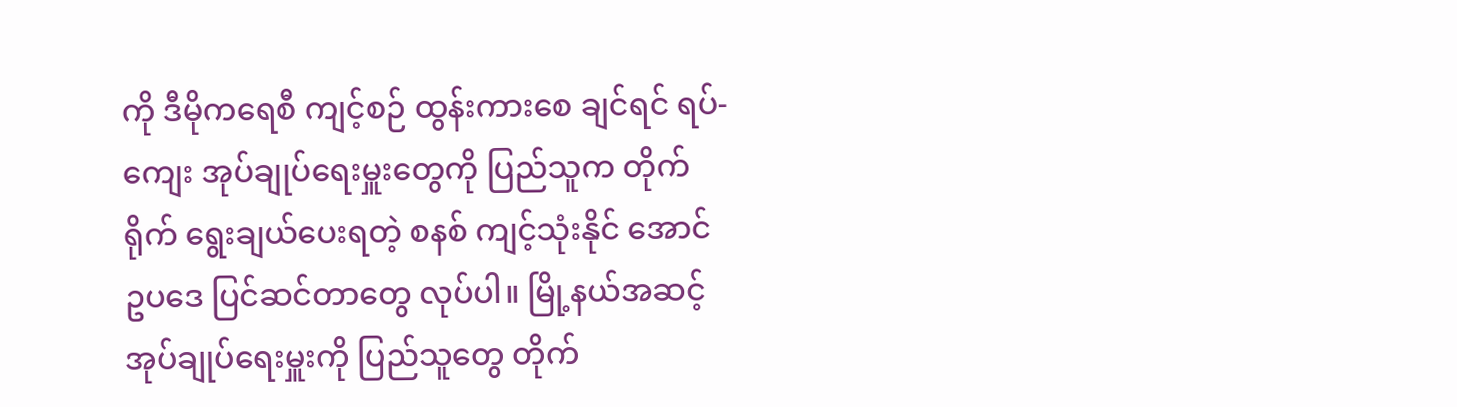ကို ဒီမိုကရေစီ ကျင့်စဉ် ထွန်းကားစေ ချင်ရင် ရပ်-ကျေး အုပ်ချုပ်ရေးမှူးတွေကို ပြည်သူက တိုက်ရိုက် ရွေးချယ်ပေးရတဲ့ စနစ် ကျင့်သုံးနိုင် အောင် ဥပဒေ ပြင်ဆင်တာတွေ လုပ်ပါ။ မြို့နယ်အဆင့် အုပ်ချုပ်ရေးမှူးကို ပြည်သူတွေ တိုက်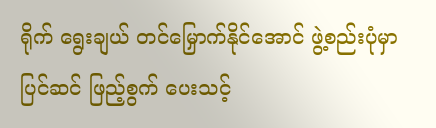ရိုက် ရွေးချယ် တင်မြှောက်နိုင်အောင် ဖွဲ့စည်းပုံမှာ ပြင်ဆင် ဖြည့်စွက် ပေးသင့်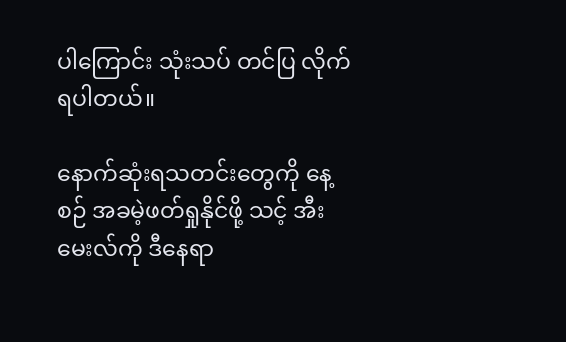ပါကြောင်း သုံးသပ် တင်ပြ လိုက်ရပါတယ်။

နောက်ဆုံးရသတင်းတွေကို နေ့စဉ် အခမဲ့ဖတ်ရှုနိုင်ဖို့ သင့် အီးမေးလ်ကို ဒီနေရာ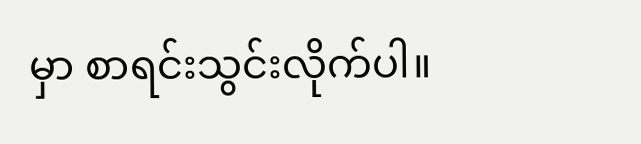မှာ စာရင်းသွင်းလိုက်ပါ။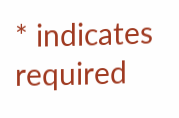* indicates required